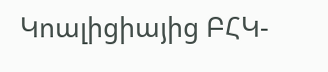Կոալիցիայից ԲՀԿ-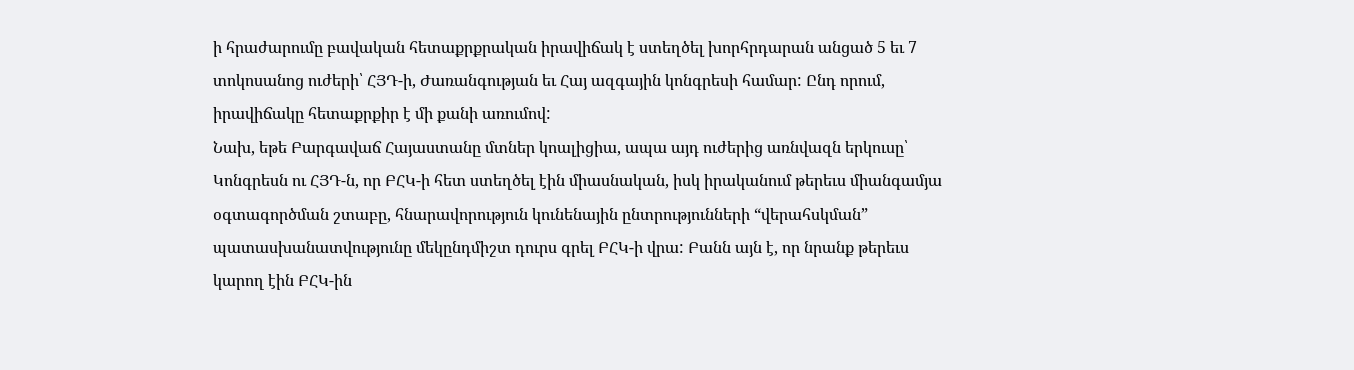ի հրաժարումը բավական հետաքրքրական իրավիճակ է ստեղծել խորհրդարան անցած 5 եւ 7 տոկոսանոց ուժերի՝ ՀՅԴ-ի, Ժառանգության եւ Հայ ազգային կոնգրեսի համար: Ընդ որում, իրավիճակը հետաքրքիր է մի քանի առումով:
Նախ, եթե Բարգավաճ Հայաստանը մտներ կոալիցիա, ապա այդ ուժերից առնվազն երկուսը՝ Կոնգրեսն ու ՀՅԴ-ն, որ ԲՀԿ-ի հետ ստեղծել էին միասնական, իսկ իրականում թերեւս միանգամյա օգտագործման շտաբը, հնարավորություն կունենային ընտրությունների “վերահսկման” պատասխանատվությունը մեկընդմիշտ դուրս գրել ԲՀԿ-ի վրա: Բանն այն է, որ նրանք թերեւս կարող էին ԲՀԿ-ին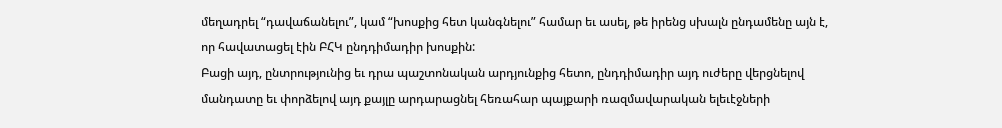մեղադրել “դավաճանելու”, կամ “խոսքից հետ կանգնելու” համար եւ ասել, թե իրենց սխալն ընդամենը այն է, որ հավատացել էին ԲՀԿ ընդդիմադիր խոսքին:
Բացի այդ, ընտրությունից եւ դրա պաշտոնական արդյունքից հետո, ընդդիմադիր այդ ուժերը վերցնելով մանդատը եւ փորձելով այդ քայլը արդարացնել հեռահար պայքարի ռազմավարական ելեւէջների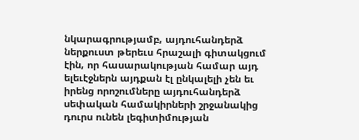նկարագրությամբ, այդուհանդերձ ներքուստ թերեւս հրաշալի գիտակցում էին, որ հասարակության համար այդ ելեւէջներն այդքան էլ ընկալելի չեն եւ իրենց որոշումները այդուհանդերձ սեփական համակիրների շրջանակից դուրս ունեն լեգիտիմության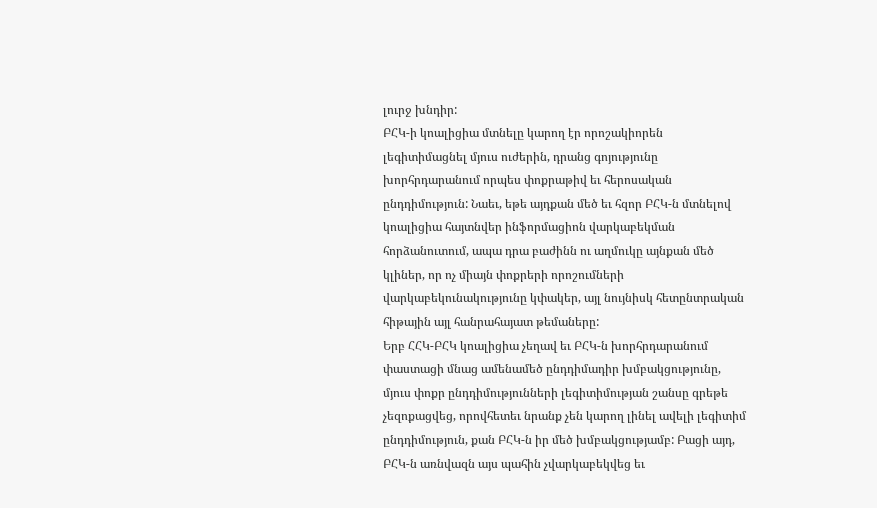լուրջ խնդիր:
ԲՀԿ-ի կոալիցիա մտնելը կարող էր որոշակիորեն լեգիտիմացնել մյուս ուժերին, դրանց գոյությունը խորհրդարանում որպես փոքրաթիվ եւ հերոսական ընդդիմություն: Նաեւ, եթե այդքան մեծ եւ հզոր ԲՀԿ-ն մտնելով կոալիցիա հայտնվեր ինֆորմացիոն վարկաբեկման հորձանուտում, ապա դրա բաժինն ու աղմուկը այնքան մեծ կլիներ, որ ոչ միայն փոքրերի որոշումների վարկաբեկունակությունը կփակեր, այլ նույնիսկ հետընտրական հիթային այլ հանրահայատ թեմաները:
Երբ ՀՀԿ-ԲՀԿ կոալիցիա չեղավ եւ ԲՀԿ-ն խորհրդարանում փաստացի մնաց ամենամեծ ընդդիմադիր խմբակցությունը, մյուս փոքր ընդդիմությունների լեգիտիմության շանսը գրեթե չեզոքացվեց, որովհետեւ նրանք չեն կարող լինել ավելի լեգիտիմ ընդդիմություն, քան ԲՀԿ-ն իր մեծ խմբակցությամբ: Բացի այդ, ԲՀԿ-ն առնվազն այս պահին չվարկաբեկվեց եւ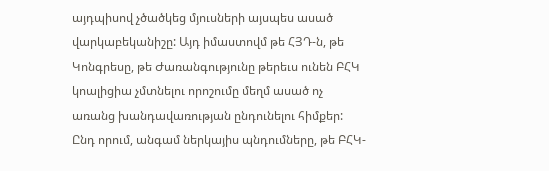այդպիսով չծածկեց մյուսների այսպես ասած վարկաբեկանիշը: Այդ իմաստովմ թե ՀՅԴ-ն, թե Կոնգրեսը, թե Ժառանգությունը թերեւս ունեն ԲՀԿ կոալիցիա չմտնելու որոշումը մեղմ ասած ոչ առանց խանդավառության ընդունելու հիմքեր:
Ընդ որում, անգամ ներկայիս պնդումները, թե ԲՀԿ-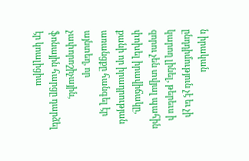ն իրական ընդդիմություն չէ եւ չի կարող լինել, թերեւս ի զորու չեն տվյալ պահին փոխել իրավիճակը, քանի որ իրադրության առանցքը հանգել էր այնտեղ, որ չափորոշիչային, ֆոնային հարցը դարձել էր կոալիցիա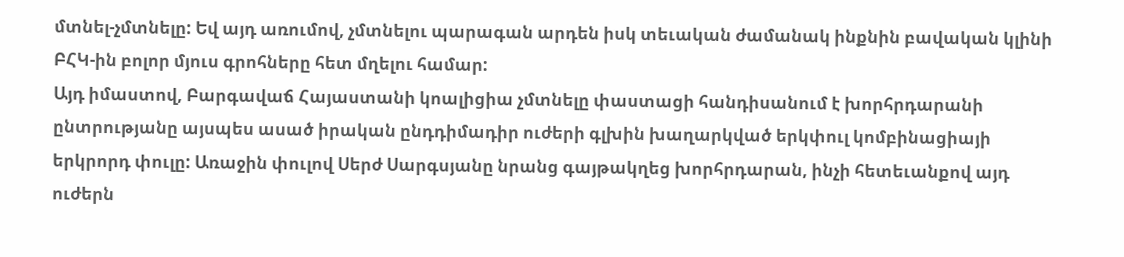մտնել-չմտնելը: Եվ այդ առումով, չմտնելու պարագան արդեն իսկ տեւական ժամանակ ինքնին բավական կլինի ԲՀԿ-ին բոլոր մյուս գրոհները հետ մղելու համար:
Այդ իմաստով, Բարգավաճ Հայաստանի կոալիցիա չմտնելը փաստացի հանդիսանում է խորհրդարանի ընտրությանը այսպես ասած իրական ընդդիմադիր ուժերի գլխին խաղարկված երկփուլ կոմբինացիայի երկրորդ փուլը: Առաջին փուլով Սերժ Սարգսյանը նրանց գայթակղեց խորհրդարան, ինչի հետեւանքով այդ ուժերն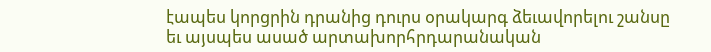էապես կորցրին դրանից դուրս օրակարգ ձեւավորելու շանսը եւ այսպես ասած արտախորհրդարանական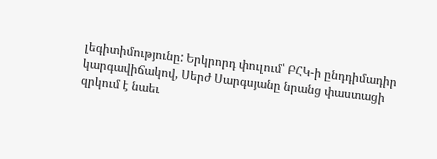լեգիտիմությունը: Երկրորդ փուլում՝ ԲՀԿ-ի ընդդիմադիր կարգավիճակով, Սերժ Սարգսյանը նրանց փաստացի զրկում է նաեւ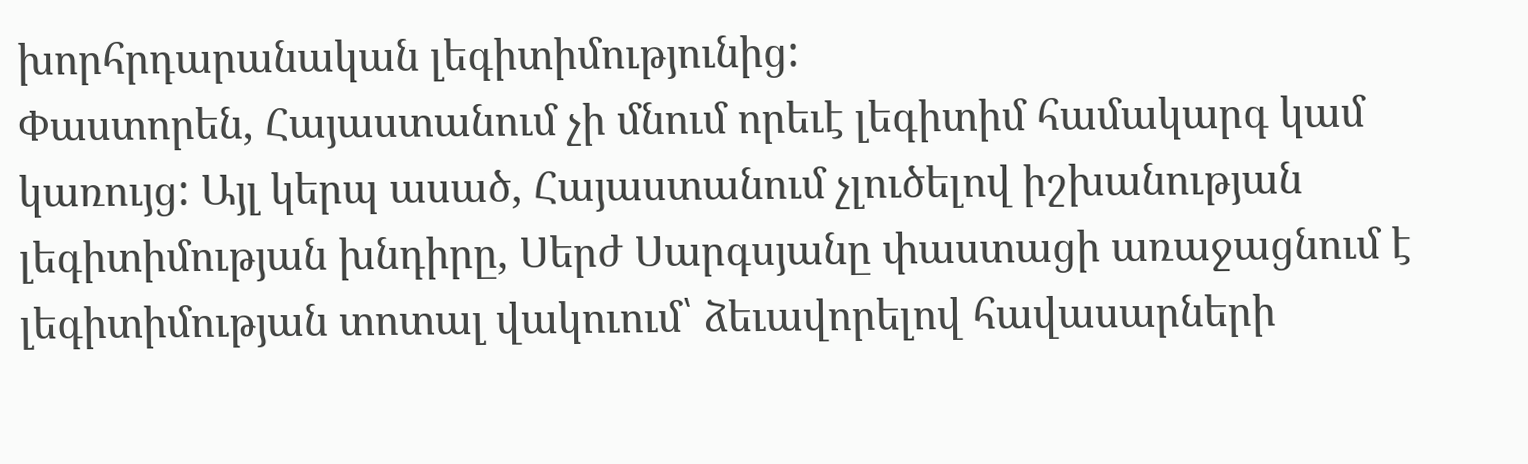խորհրդարանական լեգիտիմությունից:
Փաստորեն, Հայաստանում չի մնում որեւէ լեգիտիմ համակարգ կամ կառույց: Այլ կերպ ասած, Հայաստանում չլուծելով իշխանության լեգիտիմության խնդիրը, Սերժ Սարգսյանը փաստացի առաջացնում է լեգիտիմության տոտալ վակուում՝ ձեւավորելով հավասարների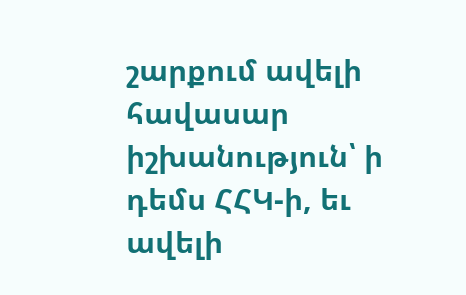շարքում ավելի հավասար իշխանություն՝ ի դեմս ՀՀԿ-ի, եւ ավելի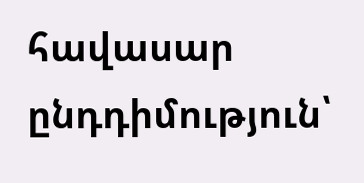հավասար ընդդիմություն՝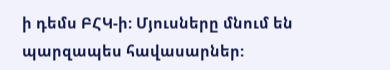ի դեմս ԲՀԿ-ի: Մյուսները մնում են պարզապես հավասարներ: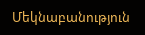Մեկնաբանություն